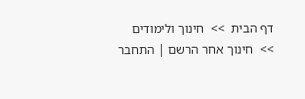דף הבית  >>  חינוך ולימודים  >>  חינוך אחר הרשם | התחבר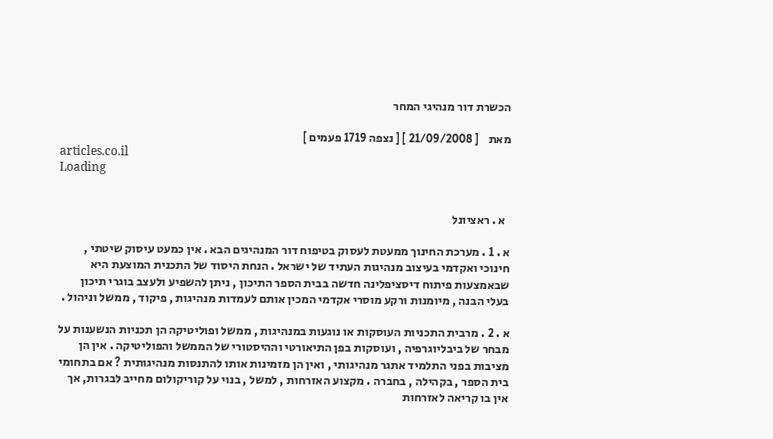הכשרת דור מנהיגי המחר

מאת    [ 21/09/2008 ] [ נצפה 1719 פעמים ]
articles.co.il
Loading


  א . ראציונל

א . 1 . מערכת החינוך ממעטת לעסוק בטיפוח דור המנהיגים הבא . אין כמעט עיסוק שיטתי , חינוכי ואקדמי בעיצוב מנהיגות העתיד של ישראל . הנחת היסוד של התכנית המוצעת היא שבאמצעות פיתוח דיסציפלינה חדשה בבית הספר התיכון , ניתן להשפיע ולעצב בוגרי תיכון בעלי הבנה , מיומנות ורקע מוסרי אקדמי המכין אותם לעמדות מנהיגות , פיקוד , ממשל וניהול .

א . 2 . מרבית התכניות העוסקות או נוגעות במנהיגות , ממשל ופוליטיקה הן תכניות הנשענות על מבחר של ביבליוגרפיה , ועוסקות בפן התיאורטי וההיסטורי של הממשל והפוליטיקה . אין הן מציבות בפני התלמיד אתגר מנהיגותי , ואין הן מזמינות אותו להתנסות מנהיגותית ? אם בתחומי בית הספר , בקהילה , בחברה . מקצוע האזרחות , למשל , בנוי על קוריקולום מחייב לבגרות, אך אין בו קריאה לאזרחות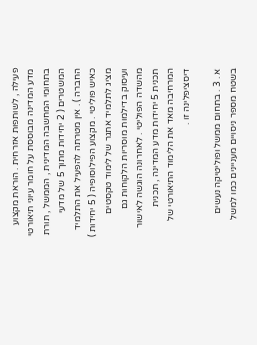פעילה , לשותפות אזרחית . הוראת מקצוע מדע המדינה מבוססת על חומר עיוני תיאורטי בתחומי המחשבה המדינית , הממשל , תורת המשטרים ( 2 יחידות מתוך 5 של מדעי החברה ) . אין מטרתה להפעיל את התלמיד כאיש פוליטי . מקצוע הפילוסופיה ( 5 יחידות ) מציג לתלמיד אתגר של לימוד טקסטים ועיסוק בדילמות מוסריות הלקוחות גם מהשדה הפוליטי . לאחרונה הוגשה לאישור תכנית 5 יחידות מדע המדינה , תכנית המרחיבה מאד את הלימוד התיאורטי של דיסציפלינה זו .

א . 3 . בתחום ממשל ופוליטיקה נעשים בשטח מספר ניסויים מעניינים כמו למשל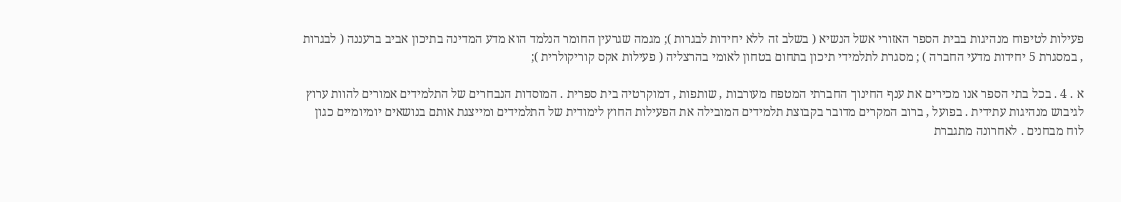פעילות לטיפוח מנהיגות בבית הספר האזורי אשל הנשיא ( בשלב זה ללא יחידות לבגרות ); מגמה שגרעין החומר הנלמד הוא מדע המדינה בתיכון אביב ברעננה ( לבגרות , במסגרת 5 יחידות מדעי החברה ) ; מסגרת לתלמידי תיכון בתחום בטחון לאומי בהרצליה ( פעילות אקס קוריקולרית );

א . 4 . בכל בתי הספר אנו מכירים את ענף החינוך החברתי המטפח מעורבות , שותפות , דמוקרטיה בית ספרית . המוסדות הנבחרים של התלמידים אמורים להוות ערוץ לגיבוש מנהיגות עתידית . בפועל , ברוב המקרים מדובר בקבוצת תלמידים המובילה את הפעילות החוץ לימודית של התלמידים ומייצגת אותם בנושאים יומיומיים כגון לוח מבחנים . לאחרונה מתגברת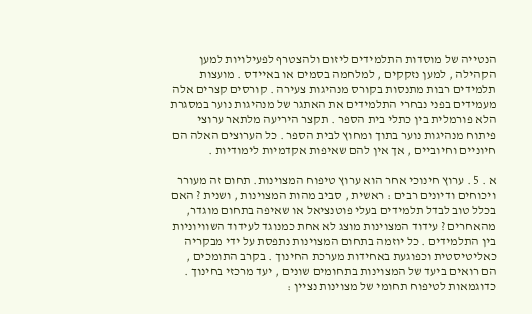הנטייה של מוסדות התלמידים ליזום ולהצטרף לפעילויות למען הקהילה , למען נזקקים , למלחמה בסמים או באיידס . מועצות תלמידים רבות מתנסות בקורס מנהיגות צעירה . קורסים קצרים אלה מעמידים בפני נבחרי התלמידים את האתגר של מנהיגות נוער במסגרת הלא פורמלית בין כתלי בית הספר . תקצר היריעה מלתאר ערוצי פיתוח מנהיגות נוער בתוך ומחוץ לבית הספר . כל הערוצים האלה הם חיוניים וחיוביים , אך אין להם שאיפות אקדמיות לימודיות .

א . 5 . ערוץ חינוכי אחר הוא ערוץ טיפוח המצוינות. תחום זה מעורר ויכוחים ודיונים רבים : ראשית , סביב מהות המצוינות , ושנית ? האם בכלל טוב לבדל תלמידים בעלי פוטנציאל או שאיפה בתחום מוגדר, מהאחרים ? עידוד המצוינות מוצג לא אחת כמנוגד לעידוד השוויוניות בין התלמידים . כל יוזמה בתחום המצוינות נתפסת על ידי מבקריה כאליטיסטית וכפוגעת באחידות מערכת החינוך . בקרב התומכים , הם רואים ביעד של המצוינות בתחומים שונים , יעד מרכזי בחינוך . כדוגמאות לטיפוח תחומי של מצוינות נציין :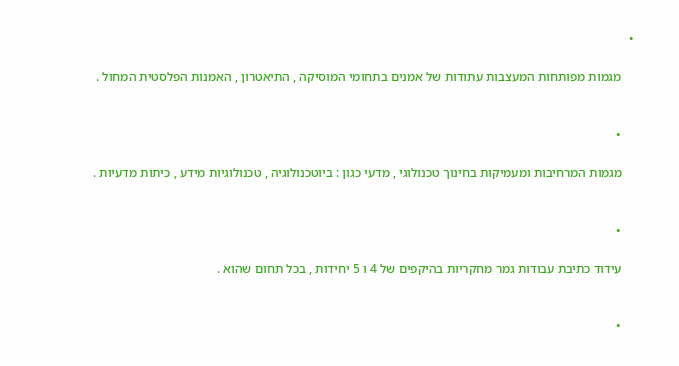•

    מגמות מפותחות המעצבות עתודות של אמנים בתחומי המוסיקה , התיאטרון , האמנות הפלסטית המחול .


    •

    מגמות המרחיבות ומעמיקות בחינוך טכנולוגי , מדעי כגון : ביוטכנולוגיה , טכנולוגיות מידע , כיתות מדעיות .


    •

    עידוד כתיבת עבודות גמר מחקריות בהיקפים של 4 ו 5 יחידות , בכל תחום שהוא .


    •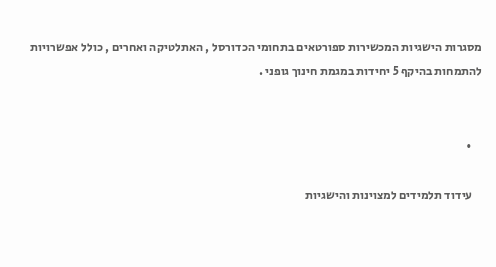מסגרות הישגיות המכשירות ספורטאים בתחומי הכדורסל , האתלטיקה ואחרים , כולל אפשרויות להתמחות בהיקף 5 יחידות במגמת חינוך גופני .


    •

    עידוד תלמידים למצוינות והישגיות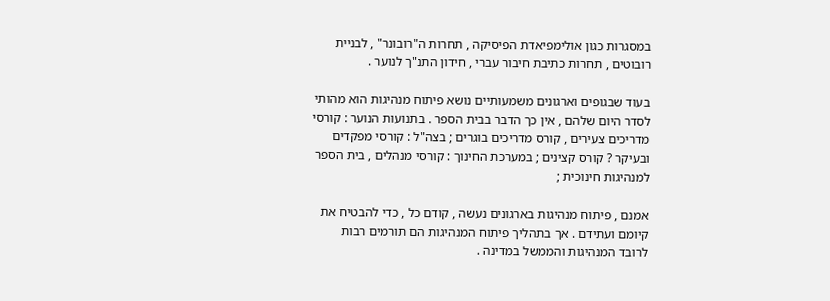במסגרות כגון אולימפיאדת הפיסיקה , תחרות ה"רובונר" , לבניית רובוטים , תחרות כתיבת חיבור עברי , חידון התנ"ך לנוער .

בעוד שבגופים וארגונים משמעותיים נושא פיתוח מנהיגות הוא מהותי לסדר היום שלהם , אין כך הדבר בבית הספר . בתנועות הנוער : קורסי מדריכים צעירים , קורס מדריכים בוגרים ; בצה"ל : קורסי מפקדים ובעיקר ? קורס קצינים ; במערכת החינוך : קורסי מנהלים , בית הספר למנהיגות חינוכית ;

אמנם , פיתוח מנהיגות בארגונים נעשה , קודם כל , כדי להבטיח את קיומם ועתידם . אך בתהליך פיתוח המנהיגות הם תורמים רבות לרובד המנהיגות והממשל במדינה .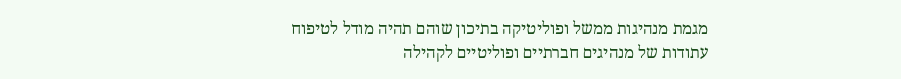מגמת מנהיגות ממשל ופוליטיקה בתיכון שוהם תהיה מודל לטיפוח עתודות של מנהיגים חברתיים ופוליטיים לקהילה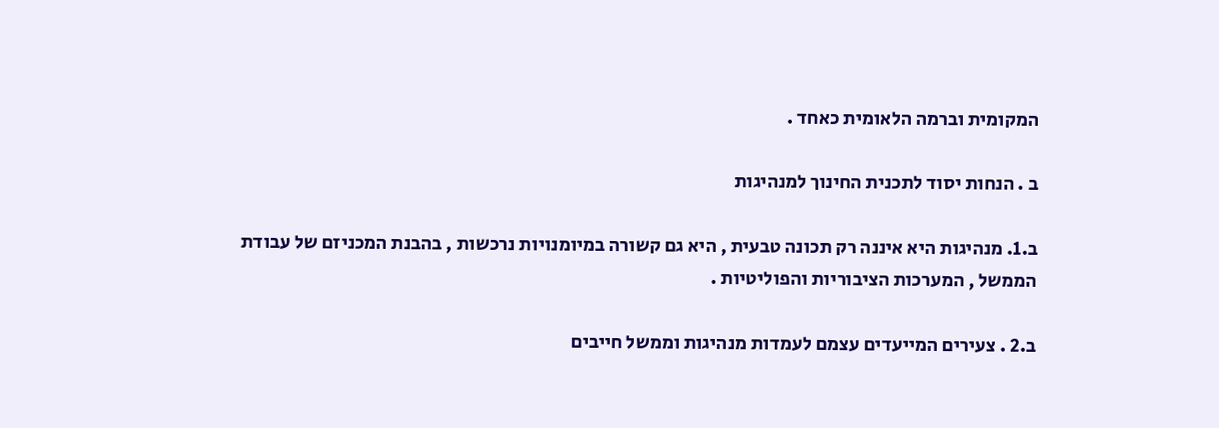המקומית וברמה הלאומית כאחד .

ב . הנחות יסוד לתכנית החינוך למנהיגות

ב.1. מנהיגות היא איננה רק תכונה טבעית , היא גם קשורה במיומנויות נרכשות , בהבנת המכניזם של עבודת הממשל , המערכות הציבוריות והפוליטיות .

ב.2 . צעירים המייעדים עצמם לעמדות מנהיגות וממשל חייבים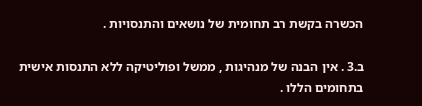הכשרה בקשת רב תחומית של נושאים והתנסויות .

ב.3 . אין הבנה של מנהיגות , ממשל ופוליטיקה ללא התנסות אישית בתחומים הללו .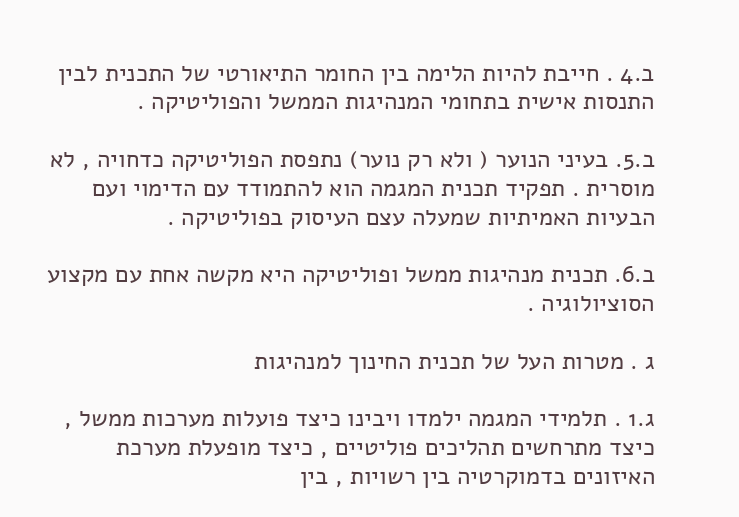ב.4 . חייבת להיות הלימה בין החומר התיאורטי של התכנית לבין התנסות אישית בתחומי המנהיגות הממשל והפוליטיקה .

ב.5. בעיני הנוער ( ולא רק נוער) נתפסת הפוליטיקה כדחויה , לא מוסרית . תפקיד תכנית המגמה הוא להתמודד עם הדימוי ועם הבעיות האמיתיות שמעלה עצם העיסוק בפוליטיקה .

ב.6. תכנית מנהיגות ממשל ופוליטיקה היא מקשה אחת עם מקצוע הסוציולוגיה .

ג . מטרות העל של תכנית החינוך למנהיגות

ג.1 . תלמידי המגמה ילמדו ויבינו כיצד פועלות מערכות ממשל , כיצד מתרחשים תהליכים פוליטיים , כיצד מופעלת מערכת האיזונים בדמוקרטיה בין רשויות , בין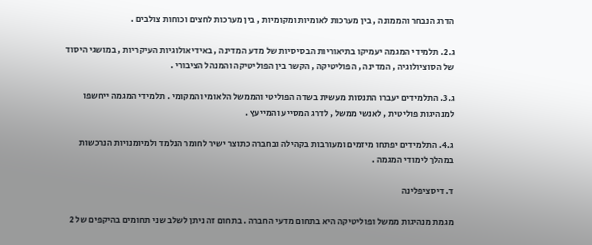הדרג הנבחר והממונה , בין מערכות לאומיות ומקומיות , בין מערכות לחצים וכוחות צולבים .

ג.2. תלמידי המגמה יעמיקו בתיאוריות הבסיסיות של מדע המדינה , באידיאולוגיות העיקריות , במושגי היסוד של הסוציולוגיה , המדינה , הפוליטיקה , הקשר בין הפוליטיקה והמנהל הציבורי .

ג.3. התלמידים יעברו התנסות מעשית בשדה הפוליטי והממשל הלאומי והמקומי . תלמידי המגמה ייחשפו למנהיגות פוליטית , לאנשי ממשל , לדרג המסייע והמייעץ .

ג.4. התלמידים יפתחו מיזמים ומעורבות בקהילה ובחברה כתוצר ישיר לחומר הנלמד ולמיומנויות הנרכשות במהלך לימודי המגמה .

ד. דיסציפלינה

מגמת מנהיגות ממשל ופוליטיקה היא בתחום מדעי החברה . בתחום זה ניתן לשלב שני תחומים בהיקפים של 2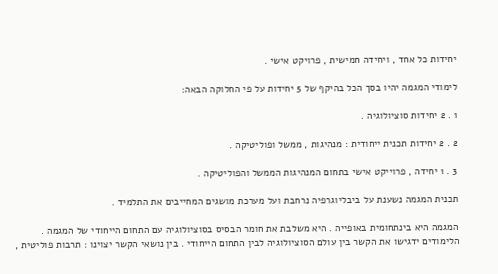יחידות כל אחד , ויחידה חמישית , פרויקט אישי .

לימודי המגמה יהיו בסך הכל בהיקף של 5 יחידות על פי החלוקה הבאה:

1 . 2 יחידות סוציולוגיה .

2 . 2 יחידות תכנית ייחודית : מנהיגות , ממשל ופוליטיקה .

3 . 1 יחידה , פרוייקט אישי בתחום המנהיגות הממשל והפוליטיקה .

תכנית המגמה נשענת על ביבליוגרפיה נרחבת ועל מערכת מושגים המחייבים את התלמיד .

המגמה היא בינתחומית באופייה . היא משלבת את חומר הבסיס בסוציולוגיה עם התחום הייחודי של המגמה . הלימודים ידגישו את הקשר בין עולם הסוציולוגיה לבין התחום הייחודי . בין נושאי הקשר יצוינו : תרבות פוליטית ,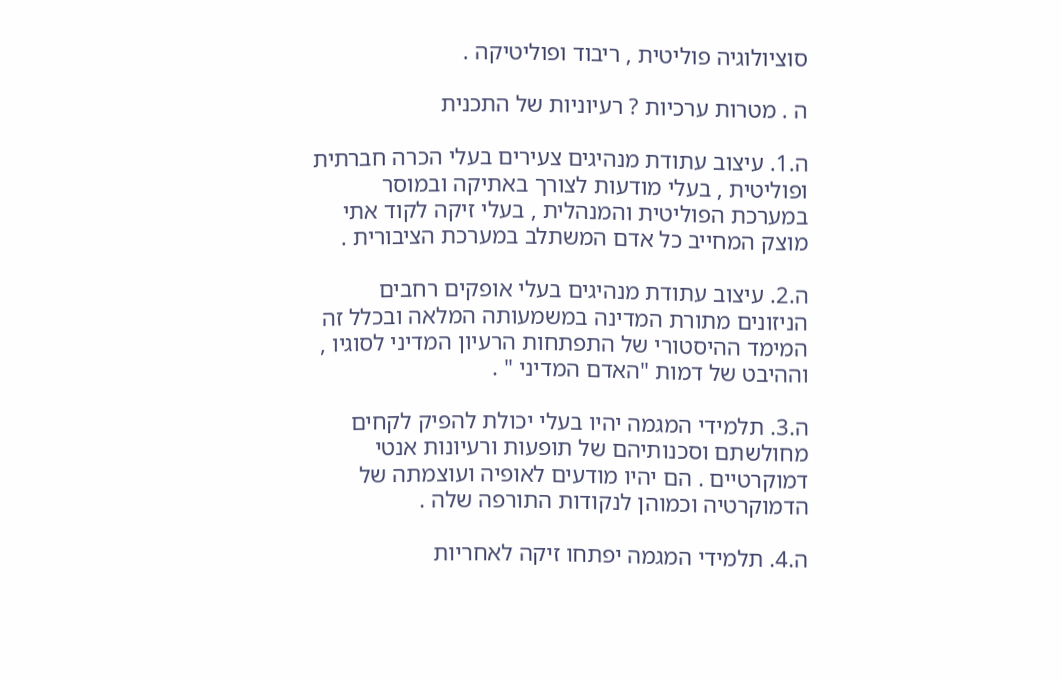סוציולוגיה פוליטית , ריבוד ופוליטיקה .

ה . מטרות ערכיות ? רעיוניות של התכנית

ה.1. עיצוב עתודת מנהיגים צעירים בעלי הכרה חברתית ופוליטית , בעלי מודעות לצורך באתיקה ובמוסר במערכת הפוליטית והמנהלית , בעלי זיקה לקוד אתי מוצק המחייב כל אדם המשתלב במערכת הציבורית .

ה.2. עיצוב עתודת מנהיגים בעלי אופקים רחבים הניזונים מתורת המדינה במשמעותה המלאה ובכלל זה המימד ההיסטורי של התפתחות הרעיון המדיני לסוגיו , וההיבט של דמות "האדם המדיני " .

ה.3. תלמידי המגמה יהיו בעלי יכולת להפיק לקחים מחולשתם וסכנותיהם של תופעות ורעיונות אנטי דמוקרטיים . הם יהיו מודעים לאופיה ועוצמתה של הדמוקרטיה וכמוהן לנקודות התורפה שלה .

ה.4. תלמידי המגמה יפתחו זיקה לאחריות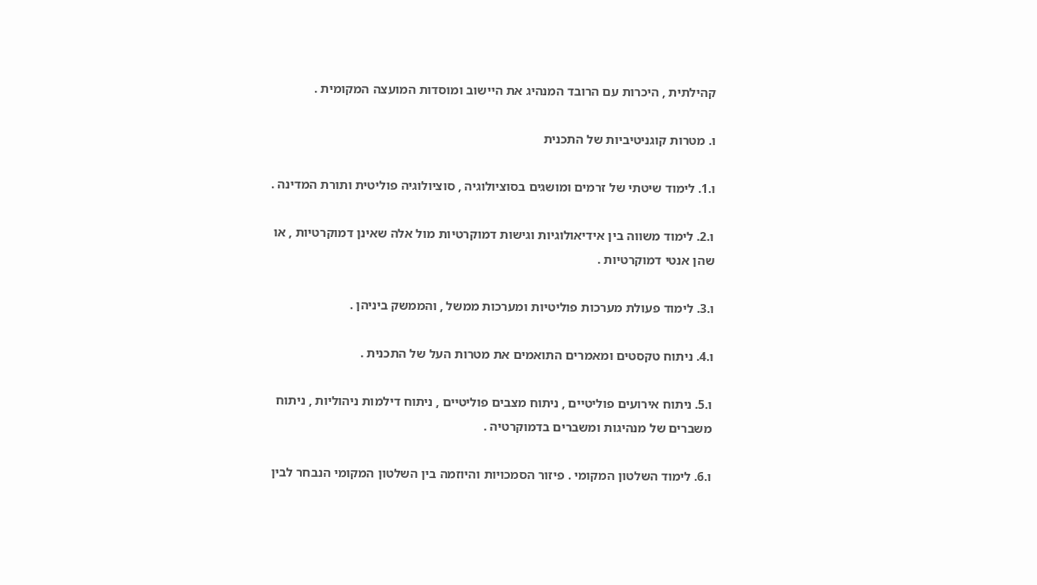קהילתית , היכרות עם הרובד המנהיג את היישוב ומוסדות המועצה המקומית .

ו. מטרות קוגניטיביות של התכנית

ו.1. לימוד שיטתי של זרמים ומושגים בסוציולוגיה , סוציולוגיה פוליטית ותורת המדינה .

ו.2. לימוד משווה בין אידיאולוגיות וגישות דמוקרטיות מול אלה שאינן דמוקרטיות , או שהן אנטי דמוקרטיות .

ו.3. לימוד פעולת מערכות פוליטיות ומערכות ממשל , והממשק ביניהן .

ו.4. ניתוח טקסטים ומאמרים התואמים את מטרות העל של התכנית .

ו.5. ניתוח אירועים פוליטיים , ניתוח מצבים פוליטיים , ניתוח דילמות ניהוליות , ניתוח משברים של מנהיגות ומשברים בדמוקרטיה .

ו.6. לימוד השלטון המקומי . פיזור הסמכויות והיוזמה בין השלטון המקומי הנבחר לבין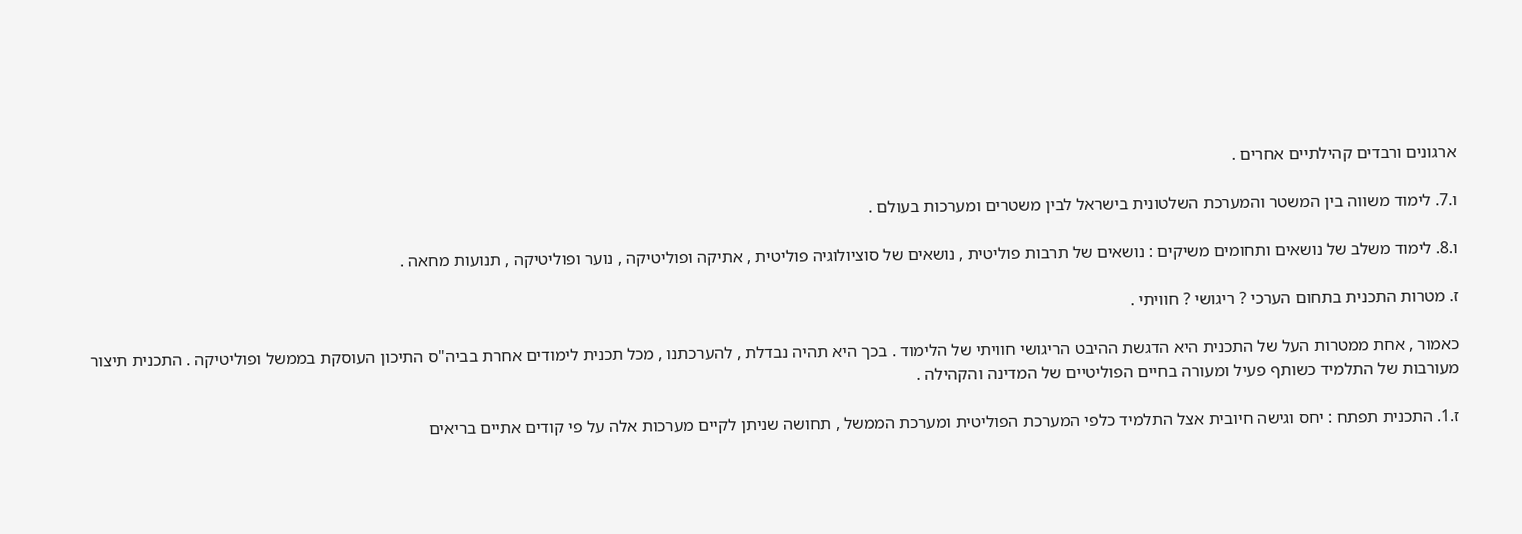ארגונים ורבדים קהילתיים אחרים .

ו.7. לימוד משווה בין המשטר והמערכת השלטונית בישראל לבין משטרים ומערכות בעולם .

ו.8. לימוד משלב של נושאים ותחומים משיקים : נושאים של תרבות פוליטית , נושאים של סוציולוגיה פוליטית , אתיקה ופוליטיקה , נוער ופוליטיקה , תנועות מחאה .

ז. מטרות התכנית בתחום הערכי ? ריגושי ? חוויתי .

כאמור , אחת ממטרות העל של התכנית היא הדגשת ההיבט הריגושי חוויתי של הלימוד . בכך היא תהיה נבדלת , להערכתנו , מכל תכנית לימודים אחרת בביה"ס התיכון העוסקת בממשל ופוליטיקה . התכנית תיצור מעורבות של התלמיד כשותף פעיל ומעורה בחיים הפוליטיים של המדינה והקהילה .

ז.1. התכנית תפתח : יחס וגישה חיובית אצל התלמיד כלפי המערכת הפוליטית ומערכת הממשל , תחושה שניתן לקיים מערכות אלה על פי קודים אתיים בריאים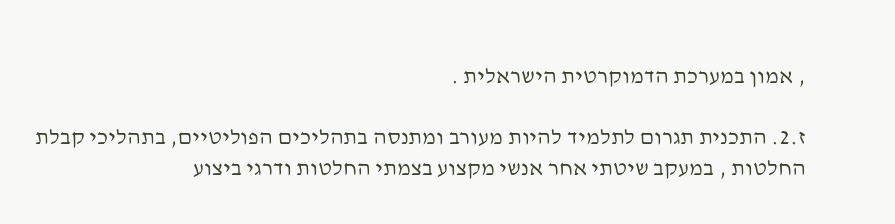, אמון במערכת הדמוקרטית הישראלית .

ז.2. התכנית תגרום לתלמיד להיות מעורב ומתנסה בתהליכים הפוליטיים, בתהליכי קבלת החלטות , במעקב שיטתי אחר אנשי מקצוע בצמתי החלטות ודרגי ביצוע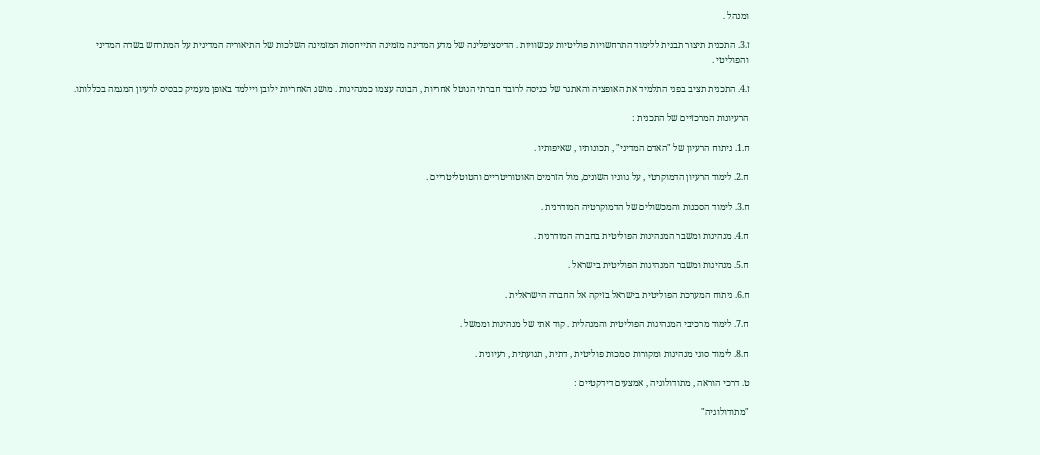ומנהל .

ז.3. התכנית תיצור תבנית ללימוד התרחשויות פוליטיות עכשוויות . הדיסציפלינה של מדע המדינה מזמינה התייחסות המזמינה השלכות של התיאוריה המדינית על המתרחש בשדה המדיני והפוליטי .

ז.4. התכנית תציב בפני התלמיד את האופציה והאתגר של כניסה לרובד חברתי הנוטל אחריות , הבונה עצמו כמנהיגות . מושג האחריות ילובן ויילמד באופן מעמיק כבסיס לרעיון המגמה בכללותו.

הרעיונות המרכזיים של התכנית :

ח.1. ניתוח הרעיון של "האדם המדיני" , תכונותיו , שאיפותיו .

ח.2. לימוד הרעיון הדמוקרטי , על גווניו השונים, מול הזרמים האוטוריטריים והטוטליטריים .

ח.3. לימוד הסכנות והמכשולים של הדמוקרטיה המודרנית .

ח.4. מנהיגות ומשבר המנהיגות הפוליטית בחברה המודרנית .

ח.5. מנהיגות ומשבר המנהיגות הפוליטית בישראל .

ח.6. ניתוח המערכת הפוליטית בישראל בזיקה אל החברה הישראלית .

ח.7. לימוד מרכיבי המנהיגות הפוליטית והמנהלית . קוד אתי של מנהיגות וממשל .

ח.8. לימוד סוגי מנהיגות ומקורות סמכות פוליטית , דתית , תנועתית , רעיונית .

ט. דרכי הוראה , מתודולוגיה , אמצעים דידקטיים :

"מתודולוגיה"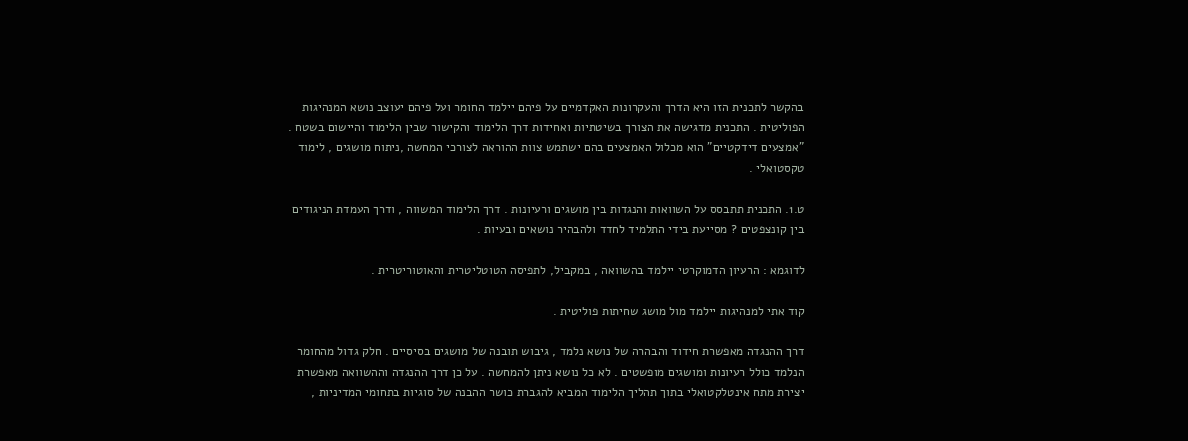בהקשר לתכנית הזו היא הדרך והעקרונות האקדמיים על פיהם יילמד החומר ועל פיהם יעוצב נושא המנהיגות הפוליטית . התכנית מדגישה את הצורך בשיטתיות ואחידות דרך הלימוד והקישור שבין הלימוד והיישום בשטח . "אמצעים דידקטיים" הוא מכלול האמצעים בהם ישתמש צוות ההוראה לצורכי המחשה ,ניתוח מושגים , לימוד טקסטואלי .

ט.1. התכנית תתבסס על השוואות והנגדות בין מושגים ורעיונות . דרך הלימוד המשווה , ודרך העמדת הניגודים בין קונצפטים ? מסייעת בידי התלמיד לחדד ולהבהיר נושאים ובעיות .

לדוגמא : הרעיון הדמוקרטי יילמד בהשוואה , במקביל, לתפיסה הטוטליטרית והאוטוריטרית .

קוד אתי למנהיגות יילמד מול מושג שחיתות פוליטית .

דרך ההנגדה מאפשרת חידוד והבהרה של נושא נלמד , גיבוש תובנה של מושגים בסיסיים . חלק גדול מהחומר הנלמד כולל רעיונות ומושגים מופשטים . לא כל נושא ניתן להמחשה . על כן דרך ההנגדה וההשוואה מאפשרת יצירת מתח אינטלקטואלי בתוך תהליך הלימוד המביא להגברת כושר ההבנה של סוגיות בתחומי המדיניות ,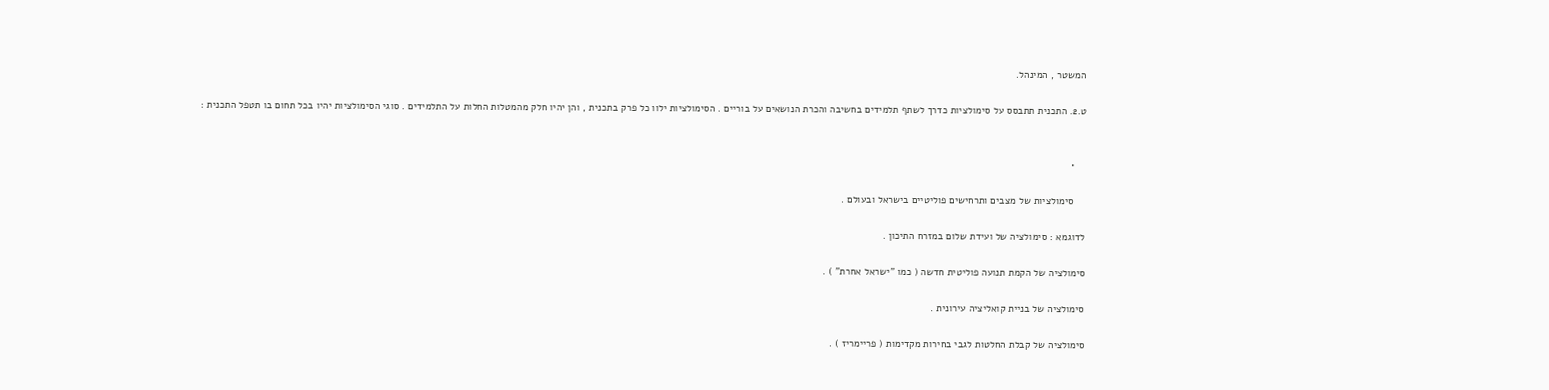המשטר , המינהל.

ט.2. התכנית תתבסס על סימולציות כדרך לשתף תלמידים בחשיבה והכרת הנושאים על בוריים . הסימולציות ילוו כל פרק בתכנית , והן יהיו חלק מהמטלות החלות על התלמידים . סוגי הסימולציות יהיו בכל תחום בו תטפל התכנית :


    •

    סימולציות של מצבים ותרחישים פוליטיים בישראל ובעולם .

לדוגמא : סימולציה של ועידת שלום במזרח התיכון .

סימולציה של הקמת תנועה פוליטית חדשה ( כמו "ישראל אחרת" ) .

סימולציה של בניית קואליציה עירונית .

סימולציה של קבלת החלטות לגבי בחירות מקדימות ( פריימריז ) .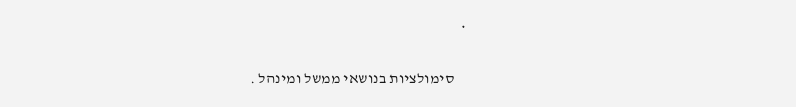•

    סימולציות בנושאי ממשל ומינהל .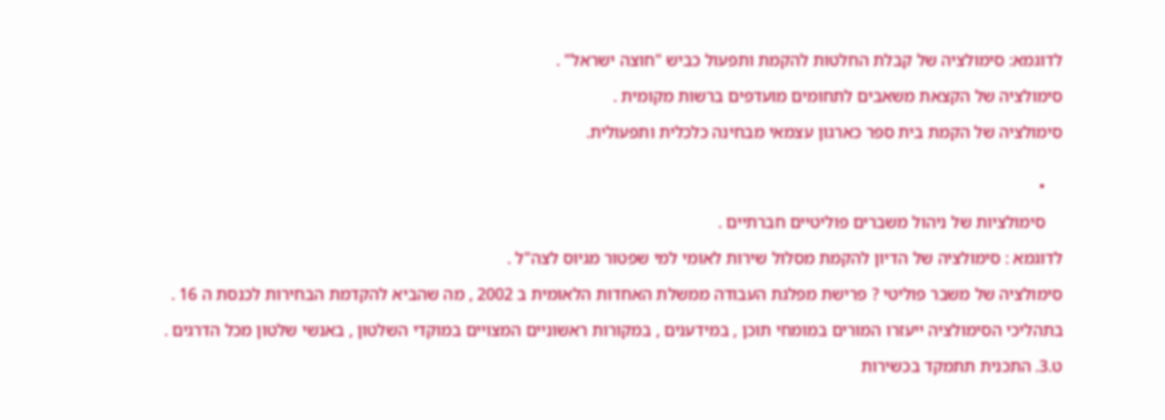לדוגמא: סימולציה של קבלת החלטות להקמת ותפעול כביש "חוצה ישראל" .

סימולציה של הקצאת משאבים לתחומים מועדפים ברשות מקומית .

סימולציה של הקמת בית ספר כארגון עצמאי מבחינה כלכלית ותפעולית.


    •

    סימולציות של ניהול משברים פוליטיים חברתיים .

לדוגמא : סימולציה של הדיון להקמת מסלול שירות לאומי למי שפטור מגיוס לצה"ל .

סימולציה של משבר פוליטי ? פרישת מפלגת העבודה ממשלת האחדות הלאומית ב 2002 , מה שהביא להקדמת הבחירות לכנסת ה 16 .

בתהליכי הסימולציה ייעזרו המורים במומחי תוכן , במידענים , במקורות ראשוניים המצויים במוקדי השלטון , באנשי שלטון מכל הדרגים .

ט.3. התכנית תתמקד בכשירות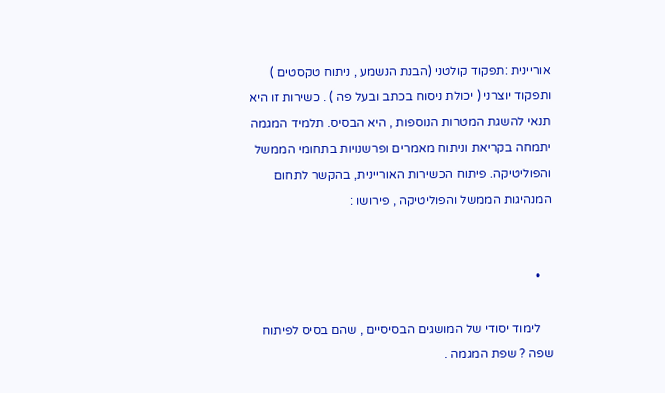אוריינית :תפקוד קולטני (הבנת הנשמע , ניתוח טקסטים ) ותפקוד יוצרני ( יכולת ניסוח בכתב ובעל פה ) . כשירות זו היא תנאי להשגת המטרות הנוספות , היא הבסיס. תלמיד המגמה יתמחה בקריאת וניתוח מאמרים ופרשנויות בתחומי הממשל והפוליטיקה. פיתוח הכשירות האוריינית, בהקשר לתחום המנהיגות הממשל והפוליטיקה , פירושו :


    •

    לימוד יסודי של המושגים הבסיסיים , שהם בסיס לפיתוח שפה ? שפת המגמה .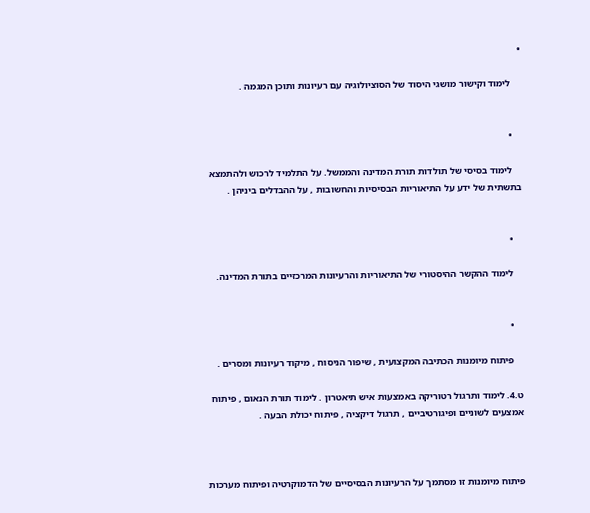•

    לימוד וקישור מושגי היסוד של הסוציולוגיה עם רעיונות ותוכן המגמה .


    •

    לימוד בסיסי של תולדות תורת המדינה והממשל. על התלמיד לרכוש ולהתמצא בתשתית של ידע על התיאוריות הבסיסיות והחשובות , על ההבדלים ביניהן .


    •

    לימוד ההקשר ההיסטורי של התיאוריות והרעיונות המרכזיים בתורת המדינה.


    •

    פיתוח מיומנות הכתיבה המקצועית , שיפור הניסוח , מיקוד רעיונות ומסרים .

ט.4. לימוד ותרגול רטוריקה באמצעות איש תיאטרון . לימוד תורת הנאום , פיתוח אמצעים לשוניים ופיגורטיביים , תרגול דיקציה , פיתוח יכולת הבעה .



פיתוח מיומנות זו מסתמך על הרעיונות הבסיסיים של הדמוקרטיה ופיתוח מערכות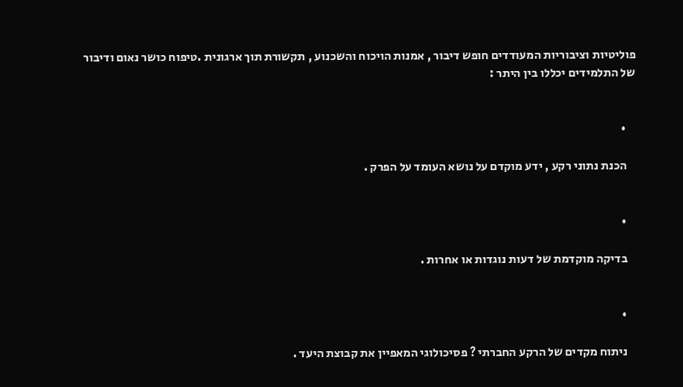פוליטיות וציבוריות המעודדים חופש דיבור , אמנות הויכוח והשכנוע , תקשורת תוך ארגונית .טיפוח כושר נאום ודיבור של התלמידים יכללו בין היתר :


    •

    הכנת נתוני רקע , ידע מוקדם על נושא העומד על הפרק .


    •

    בדיקה מוקדמת של דעות נוגדות או אחרות .


    •

    ניתוח מקדים של הרקע החברתי ? פסיכולוגי המאפיין את קבוצת היעד .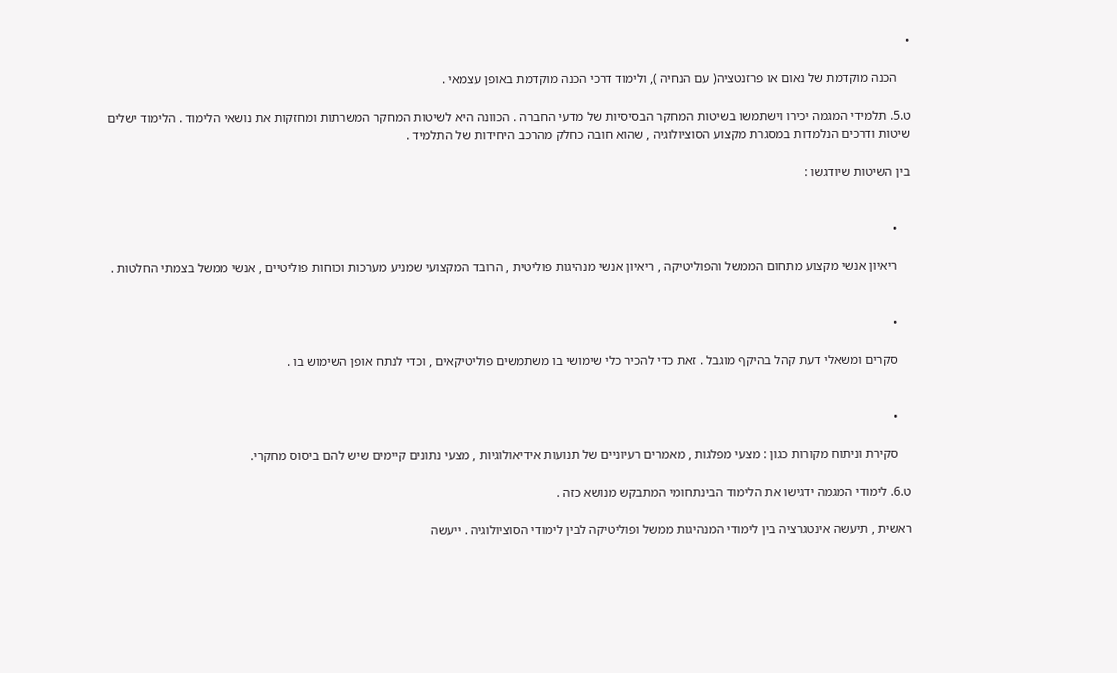•

    הכנה מוקדמת של נאום או פרזנטציה( עם הנחיה ), ולימוד דרכי הכנה מוקדמת באופן עצמאי .

ט.5. תלמידי המגמה יכירו וישתמשו בשיטות המחקר הבסיסיות של מדעי החברה . הכוונה היא לשיטות המחקר המשרתות ומחזקות את נושאי הלימוד . הלימוד ישלים שיטות ודרכים הנלמדות במסגרת מקצוע הסוציולוגיה , שהוא חובה כחלק מהרכב היחידות של התלמיד .

בין השיטות שיודגשו :


    •

    ריאיון אנשי מקצוע מתחום הממשל והפוליטיקה , ריאיון אנשי מנהיגות פוליטית , הרובד המקצועי שמניע מערכות וכוחות פוליטיים , אנשי ממשל בצמתי החלטות .


    •

    סקרים ומשאלי דעת קהל בהיקף מוגבל . זאת כדי להכיר כלי שימושי בו משתמשים פוליטיקאים , וכדי לנתח אופן השימוש בו .


    •

    סקירת וניתוח מקורות כגון : מצעי מפלגות , מאמרים רעיוניים של תנועות אידיאולוגיות , מצעי נתונים קיימים שיש להם ביסוס מחקרי.

ט.6. לימודי המגמה ידגישו את הלימוד הבינתחומי המתבקש מנושא כזה .

ראשית , תיעשה אינטגרציה בין לימודי המנהיגות ממשל ופוליטיקה לבין לימודי הסוציולוגיה . ייעשה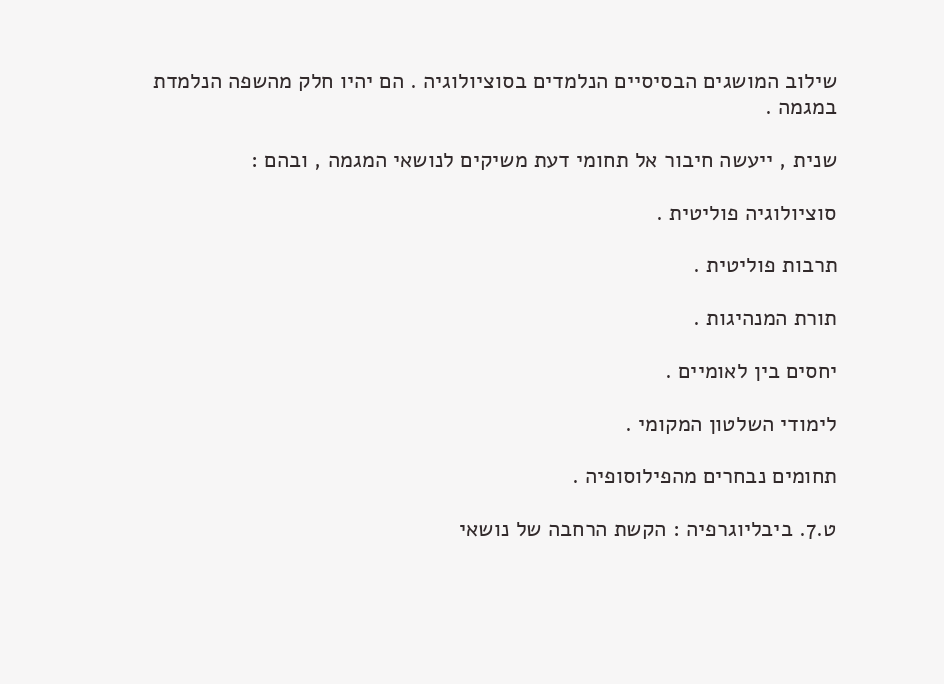שילוב המושגים הבסיסיים הנלמדים בסוציולוגיה . הם יהיו חלק מהשפה הנלמדת במגמה .

שנית , ייעשה חיבור אל תחומי דעת משיקים לנושאי המגמה , ובהם :

סוציולוגיה פוליטית .

תרבות פוליטית .

תורת המנהיגות .

יחסים בין לאומיים .

לימודי השלטון המקומי .

תחומים נבחרים מהפילוסופיה .

ט.7. ביבליוגרפיה : הקשת הרחבה של נושאי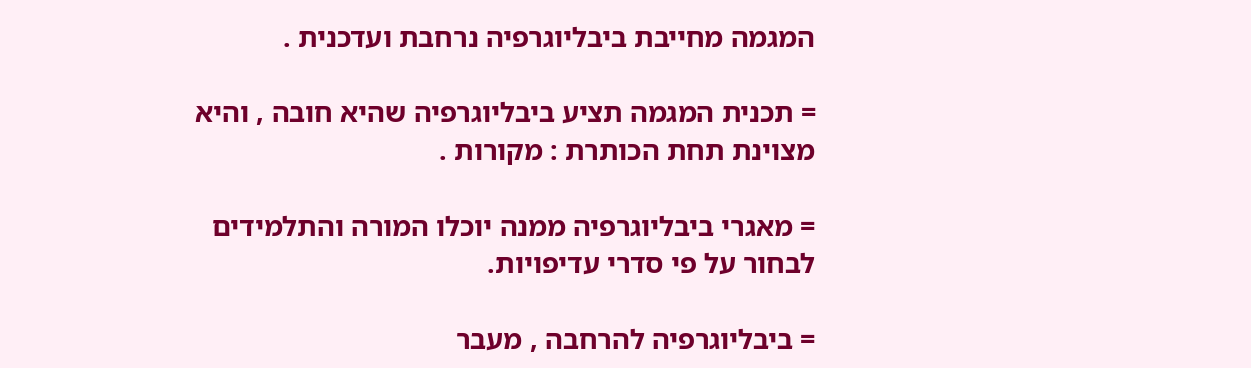המגמה מחייבת ביבליוגרפיה נרחבת ועדכנית .

= תכנית המגמה תציע ביבליוגרפיה שהיא חובה , והיא מצוינת תחת הכותרת : מקורות .

= מאגרי ביבליוגרפיה ממנה יוכלו המורה והתלמידים לבחור על פי סדרי עדיפויות.

= ביבליוגרפיה להרחבה , מעבר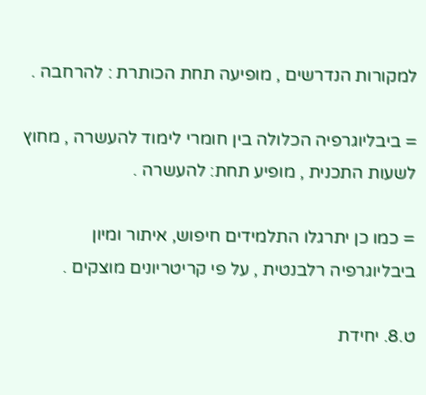למקורות הנדרשים , מופיעה תחת הכותרת : להרחבה .

= ביבליוגרפיה הכלולה בין חומרי לימוד להעשרה , מחוץ לשעות התכנית , מופיע תחת: להעשרה .

= כמו כן יתרגלו התלמידים חיפוש, איתור ומיון ביבליוגרפיה רלבנטית , על פי קריטריונים מוצקים .

ט.8. יחידת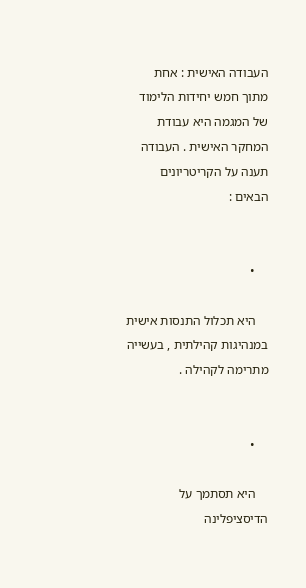העבודה האישית : אחת מתוך חמש יחידות הלימוד של המגמה היא עבודת המחקר האישית . העבודה תענה על הקריטריונים הבאים :


    •

    היא תכלול התנסות אישית במנהיגות קהילתית , בעשייה מתרימה לקהילה .


    •

    היא תסתמך על הדיסציפלינה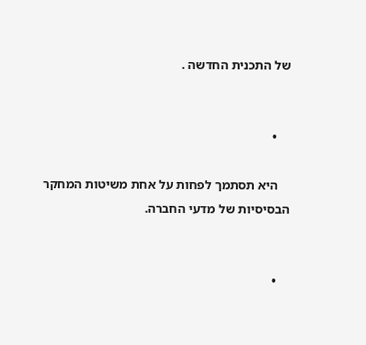של התכנית החדשה .


    •

    היא תסתמך לפחות על אחת משיטות המחקר הבסיסיות של מדעי החברה.


    •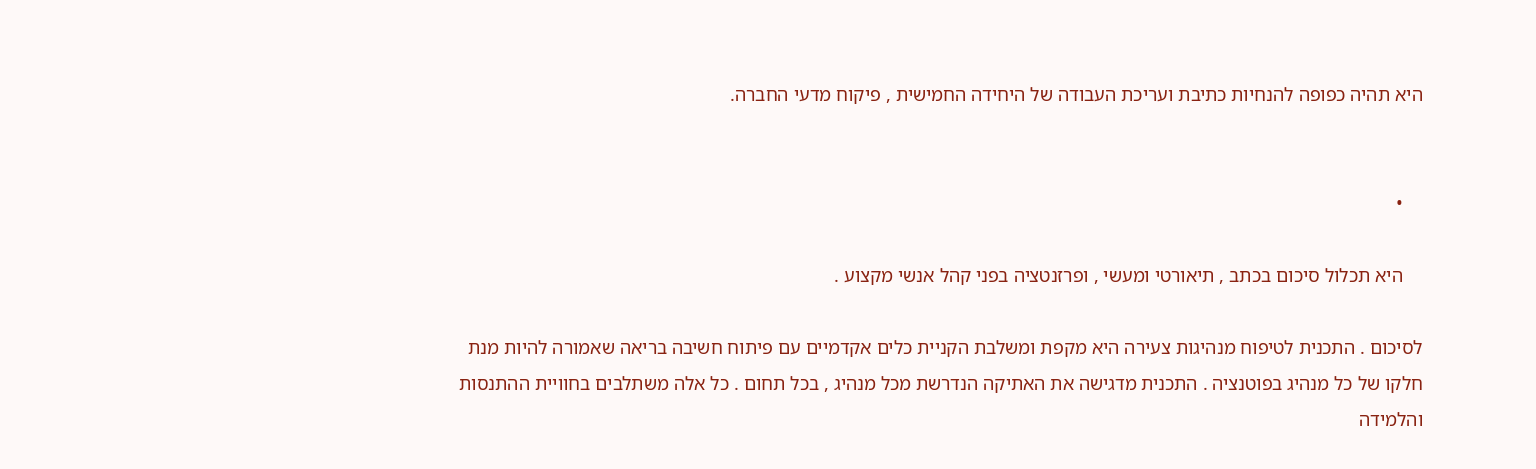היא תהיה כפופה להנחיות כתיבת ועריכת העבודה של היחידה החמישית , פיקוח מדעי החברה.


    •

    היא תכלול סיכום בכתב , תיאורטי ומעשי , ופרזנטציה בפני קהל אנשי מקצוע .

לסיכום . התכנית לטיפוח מנהיגות צעירה היא מקפת ומשלבת הקניית כלים אקדמיים עם פיתוח חשיבה בריאה שאמורה להיות מנת חלקו של כל מנהיג בפוטנציה . התכנית מדגישה את האתיקה הנדרשת מכל מנהיג , בכל תחום . כל אלה משתלבים בחוויית ההתנסות והלמידה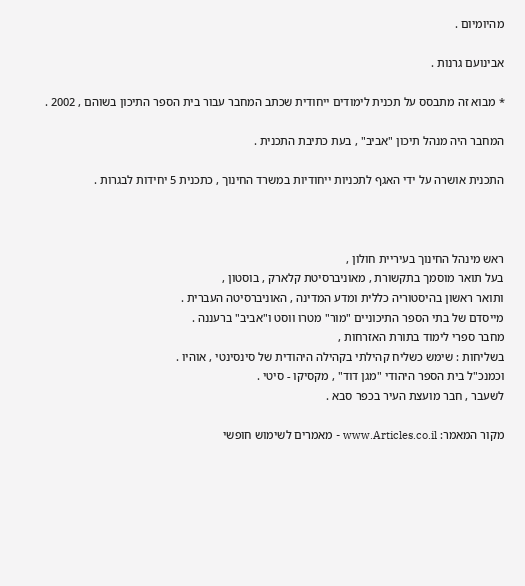מהיומיום .

אבינועם גרנות .

* מבוא זה מתבסס על תכנית לימודים ייחודית שכתב המחבר עבור בית הספר התיכון בשוהם , 2002 .

המחבר היה מנהל תיכון "אביב" , בעת כתיבת התכנית .

התכנית אושרה על ידי האגף לתכניות ייחודיות במשרד החינוך , כתכנית 5 יחידות לבגרות .



ראש מינהל החינוך בעיריית חולון ,
בעל תואר מוסמך בתקשורת , מאוניברסיטת קלארק , בוסטון ,
ותואר ראשון בהיסטוריה כללית ומדע המדינה , האוניברסיטה העברית .
מייסדם של בתי הספר התיכוניים "מור" מטרו ווסט ו"אביב" ברעננה .
מחבר ספרי לימוד בתורת האזרחות ,
בשליחות : שימש כשליח קהילתי בקהילה היהודית של סינסינטי , אוהיו .
וכמנכ"ל בית הספר היהודי "מגן דוד" , מקסיקו - סיטי .
לשעבר , חבר מועצת העיר בכפר סבא .

מקור המאמר: www.Articles.co.il - מאמרים לשימוש חופשי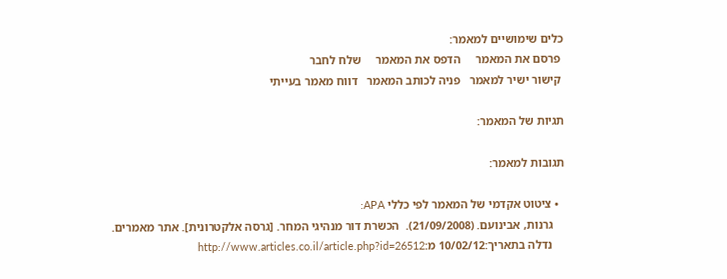כלים שימושיים למאמר:
 פרסם את המאמר     הדפס את המאמר     שלח לחבר
 קישור ישיר למאמר   פניה לכותב המאמר   דווח מאמר בעייתי

תגיות של המאמר:

תגובות למאמר:

  • ציטוט אקדמי של המאמר לפי כללי APA:
    גרנות, אבינועם. (21/09/2008).  הכשרת דור מנהיגי המחר. [גרסה אלקטרונית]. אתר מאמרים.
    נדלה בתאריך:10/02/12 מ:http://www.articles.co.il/article.php?id=26512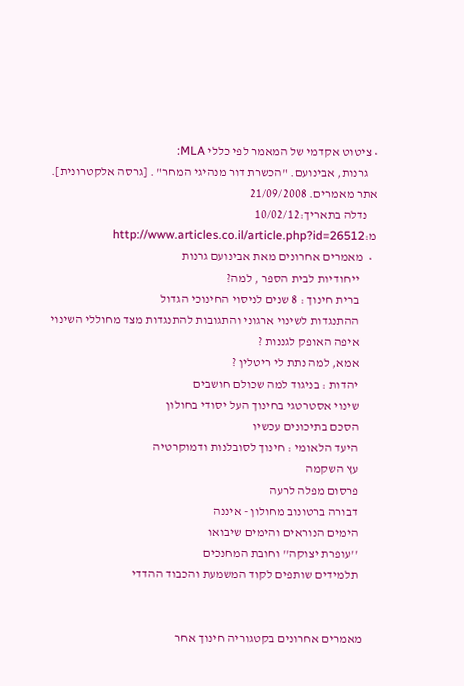• ציטוט אקדמי של המאמר לפי כללי MLA:
    גרנות, אבינועם. "הכשרת דור מנהיגי המחר" . [גרסה אלקטרונית]. אתר מאמרים. 21/09/2008
    נדלה בתאריך:10/02/12 מ:http://www.articles.co.il/article.php?id=26512
  •  מאמרים אחרונים מאת אבינועם גרנות
       ייחודיות לבית הספר , למה?
       ברית חינוך : 8 שנים לניסוי החינוכי הגדול
       ההתנגדות לשינוי ארגוני והתגובות להתנגדות מצד מחוללי השינוי
       איפה האופק לגננות ?
       אמא, למה נתת לי ריטלין ?
       יהדות : בניגוד למה שכולם חושבים
       שינוי אסטרטגי בחינוך העל יסודי בחולון
       הסכם בתיכונים עכשיו
       היעד הלאומי : חינוך לסובלנות ודמוקרטיה
       עץ השקמה
       פרסום מפלה לרעה
       דבורה ברטונוב מחולון - איננה
       הימים הנוראים והימים שיבואו
       ''עופרת יצוקה'' וחובת המחנכים
       תלמידים שותפים לקוד המשמעת והכבוד ההדדי


     מאמרים אחרונים בקטגוריה חינוך אחר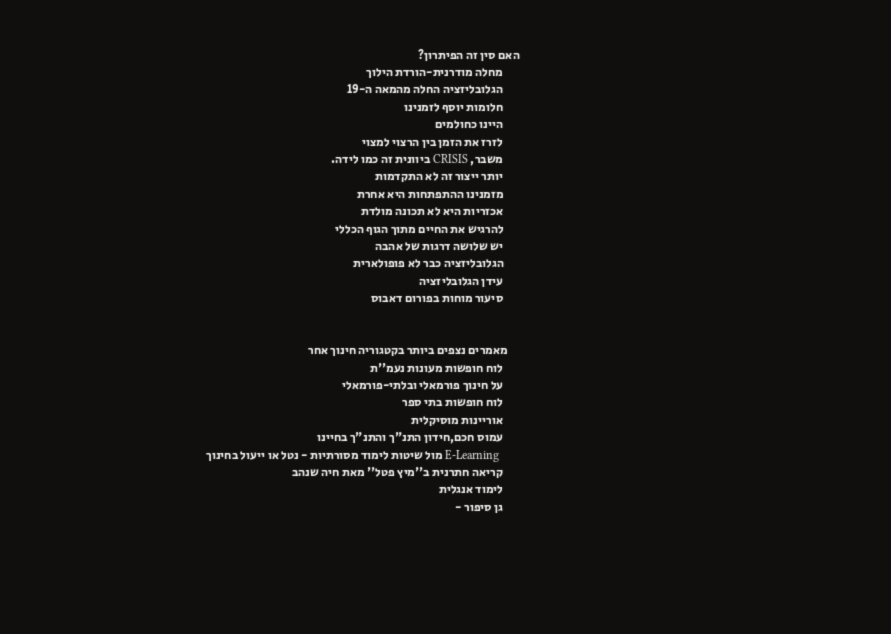האם סין זה הפיתרון?
       מחלה מודרנית-הורדת הילוך
       הגלובליזציה החלה מהמאה ה-19
       חלומות יוסף לזמנינו
       היינו כחולמים
       לזרז את הזמן בין הרצוי למצוי
       משבר, CRISIS ביוונית זה כמו לידה.
       יותר ייצור זה לא התקדמות
       מזמנינו ההתפתחות היא אחרת
       אכזריות היא לא תכונה מולדת
       להרגיש את החיים מתוך הגוף הכללי
       יש שלושה דרגות של אהבה
       הגלובליזציה כבר לא פופולארית
       עידן הגלובליזציה
       סיעור מוחות בפורום דאבוס


     מאמרים נצפים ביותר בקטגוריה חינוך אחר
       לוח חופשות מעונות נעמ''ת
       על חינוך פורמאלי ובלתי-פורמאלי
       לוח חופשות בתי ספר
       אוריינות מוסיקלית
       עמוס חכם,חידון התנ"ך והתנ"ך בחיינו
       E-Learning מול שיטות לימוד מסורתיות - נטל או ייעול בחינוך
       קריאה חתרנית ב''מיץ פטל'' מאת חיה שנהב
       לימוד אנגלית
       גן סיפור -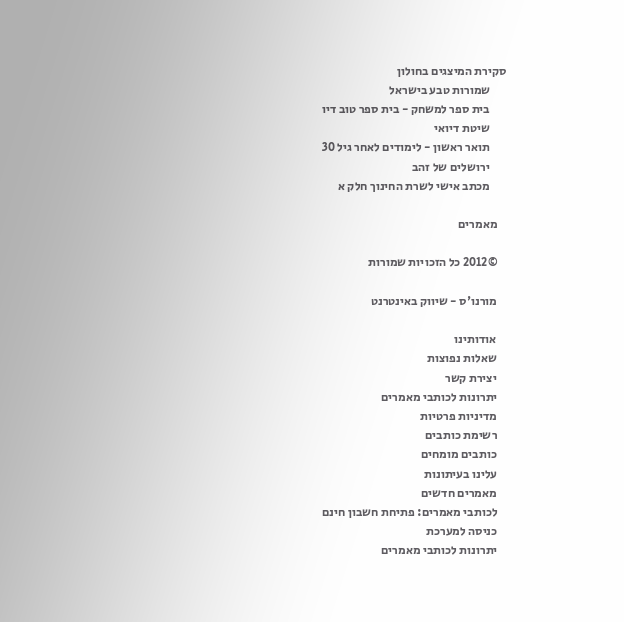סקירת המיצגים בחולון
       שמורות טבע בישראל
       בית ספר למשחק - בית ספר טוב דיו
       שיטת דיואי
       תואר ראשון - לימודים לאחר גיל 30
       ירושלים של זהב
       מכתב אישי לשרת החינוך חלק א

    מאמרים

    ©2012 כל הזכויות שמורות

    מורנו'ס - שיווק באינטרנט

    אודותינו
    שאלות נפוצות
    יצירת קשר
    יתרונות לכותבי מאמרים
    מדיניות פרטיות
    רשימת כותבים
    כותבים מומחים
    עלינו בעיתונות
    מאמרים חדשים
    לכותבי מאמרים: פתיחת חשבון חינם
    כניסה למערכת
    יתרונות לכותבי מאמרים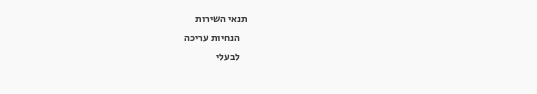תנאי השירות
    הנחיות עריכה
    לבעלי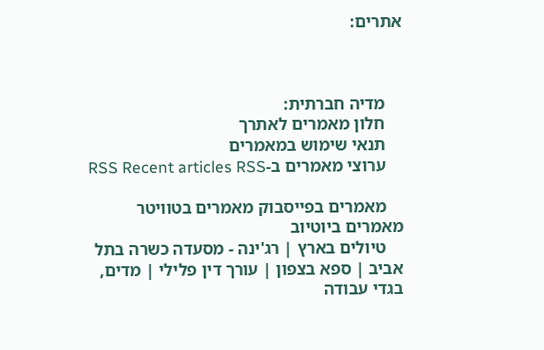אתרים:



    מדיה חברתית:
    חלון מאמרים לאתרך
    תנאי שימוש במאמרים
    ערוצי מאמרים ב-RSS Recent articles RSS

    מאמרים בפייסבוק מאמרים בטוויטר מאמרים ביוטיוב
    טיולים בארץ | רג'ינה - מסעדה כשרה בתל אביב | ספא בצפון | עורך דין פלילי | מדים, בגדי עבודה